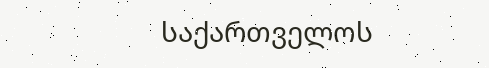საქართველოს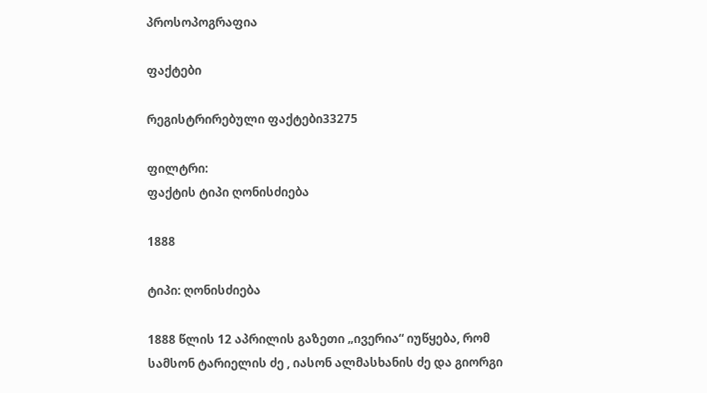პროსოპოგრაფია

ფაქტები

რეგისტრირებული ფაქტები33275

ფილტრი:
ფაქტის ტიპი ღონისძიება

1888

ტიპი: ღონისძიება

1888 წლის 12 აპრილის გაზეთი „ივერია“ იუწყება, რომ სამსონ ტარიელის ძე , იასონ ალმასხანის ძე და გიორგი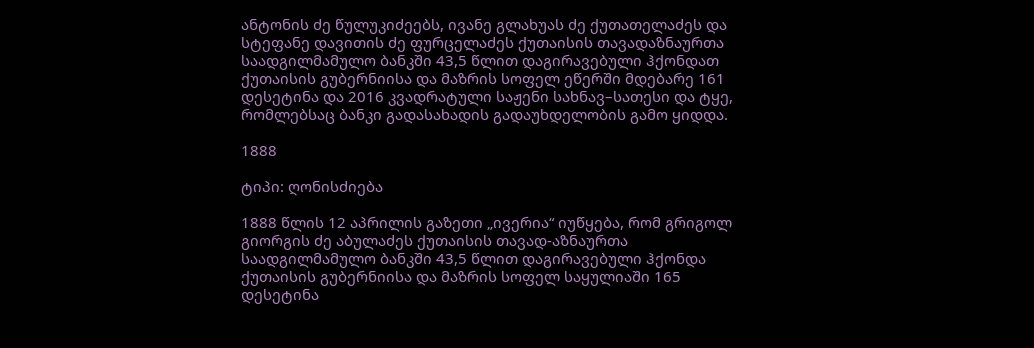ანტონის ძე წულუკიძეებს, ივანე გლახუას ძე ქუთათელაძეს და სტეფანე დავითის ძე ფურცელაძეს ქუთაისის თავადაზნაურთა საადგილმამულო ბანკში 43,5 წლით დაგირავებული ჰქონდათ ქუთაისის გუბერნიისა და მაზრის სოფელ ეწერში მდებარე 161 დესეტინა და 2016 კვადრატული საჟენი სახნავ–სათესი და ტყე, რომლებსაც ბანკი გადასახადის გადაუხდელობის გამო ყიდდა.

1888

ტიპი: ღონისძიება

1888 წლის 12 აპრილის გაზეთი „ივერია“ იუწყება, რომ გრიგოლ გიორგის ძე აბულაძეს ქუთაისის თავად-აზნაურთა საადგილმამულო ბანკში 43,5 წლით დაგირავებული ჰქონდა ქუთაისის გუბერნიისა და მაზრის სოფელ საყულიაში 165 დესეტინა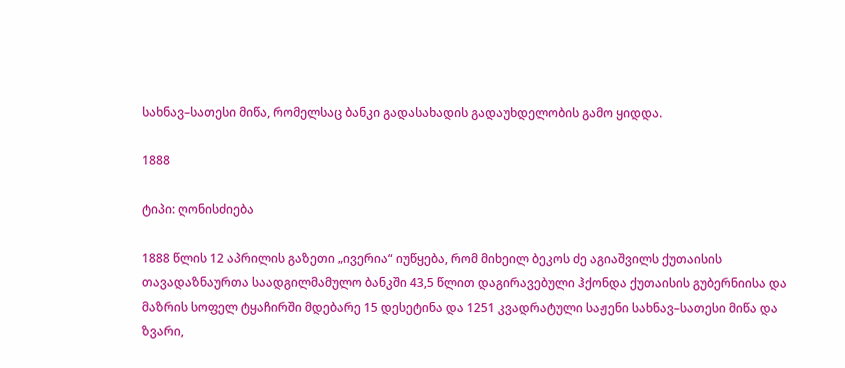სახნავ–სათესი მიწა, რომელსაც ბანკი გადასახადის გადაუხდელობის გამო ყიდდა.

1888

ტიპი: ღონისძიება

1888 წლის 12 აპრილის გაზეთი „ივერია“ იუწყება, რომ მიხეილ ბეკოს ძე აგიაშვილს ქუთაისის თავადაზნაურთა საადგილმამულო ბანკში 43,5 წლით დაგირავებული ჰქონდა ქუთაისის გუბერნიისა და მაზრის სოფელ ტყაჩირში მდებარე 15 დესეტინა და 1251 კვადრატული საჟენი სახნავ–სათესი მიწა და ზვარი,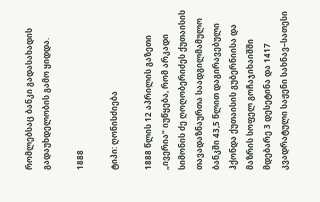რომლებსაც ბანკი გადასახადის გადაუხდელობის გამო ყიდდა.

1888

ტიპი: ღონისძიება

1888 წლის 12 აპრილის გაზეთი „ივერია“ იუწყება, რომ არკადი სიმონის ძე ღოღობერიძეს ქუთაისის თავადაზნაურთა საადგილმამულო ბანკში 43,5 წლით დაგირავებული ჰქონდა ქუთაისის გუბერნიისა და მაზრის სოფელ გოჩაჯიხაიშში მდებარე 3 დესეტინა და 1417 კვადრატული საჟენი სახნავ–სათესი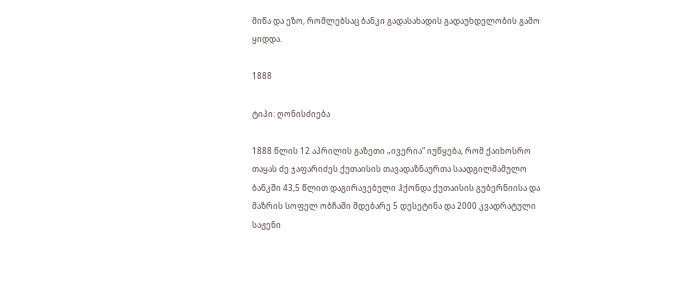მიწა და ეზო, რომლებსაც ბანკი გადასახადის გადაუხდელობის გამო ყიდდა.

1888

ტიპი: ღონისძიება

1888 წლის 12 აპრილის გაზეთი „ივერია“ იუწყება, რომ ქაიხოსრო თაყას ძე ჯაფარიძეს ქუთაისის თავადაზნაურთა საადგილმამულო ბანკში 43,5 წლით დაგირავებული ჰქონდა ქუთაისის გუბერნიისა და მაზრის სოფელ ობჩაში მდებარე 5 დესეტინა და 2000 კვადრატული საჟენი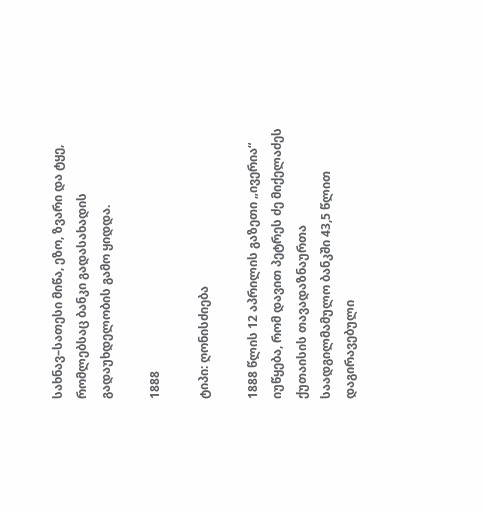სახნავ–სათესი მიწა, ეზო, ზვარი და ტყე, რომლებსაც ბანკი გადასახადის გადაუხდელობის გამო ყიდდა.

1888

ტიპი: ღონისძიება

1888 წლის 12 აპრილის გაზეთი „ივერია“ იუწყება, რომ დავით პეტრეს ძე მიქელაძეს ქუთაისის თავადაზნაურთა საადგილმამულო ბანკში 43,5 წლით დაგირავებული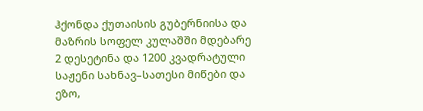ჰქონდა ქუთაისის გუბერნიისა და მაზრის სოფელ კულაშში მდებარე 2 დესეტინა და 1200 კვადრატული საჟენი სახნავ–სათესი მიწები და ეზო,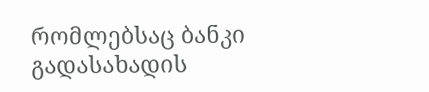რომლებსაც ბანკი გადასახადის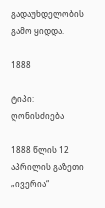გადაუხდელობის გამო ყიდდა.

1888

ტიპი: ღონისძიება

1888 წლის 12 აპრილის გაზეთი „ივერია“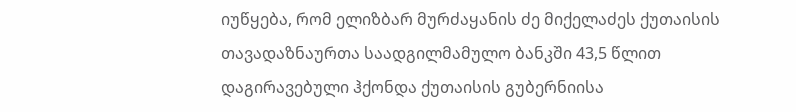იუწყება, რომ ელიზბარ მურძაყანის ძე მიქელაძეს ქუთაისის თავადაზნაურთა საადგილმამულო ბანკში 43,5 წლით დაგირავებული ჰქონდა ქუთაისის გუბერნიისა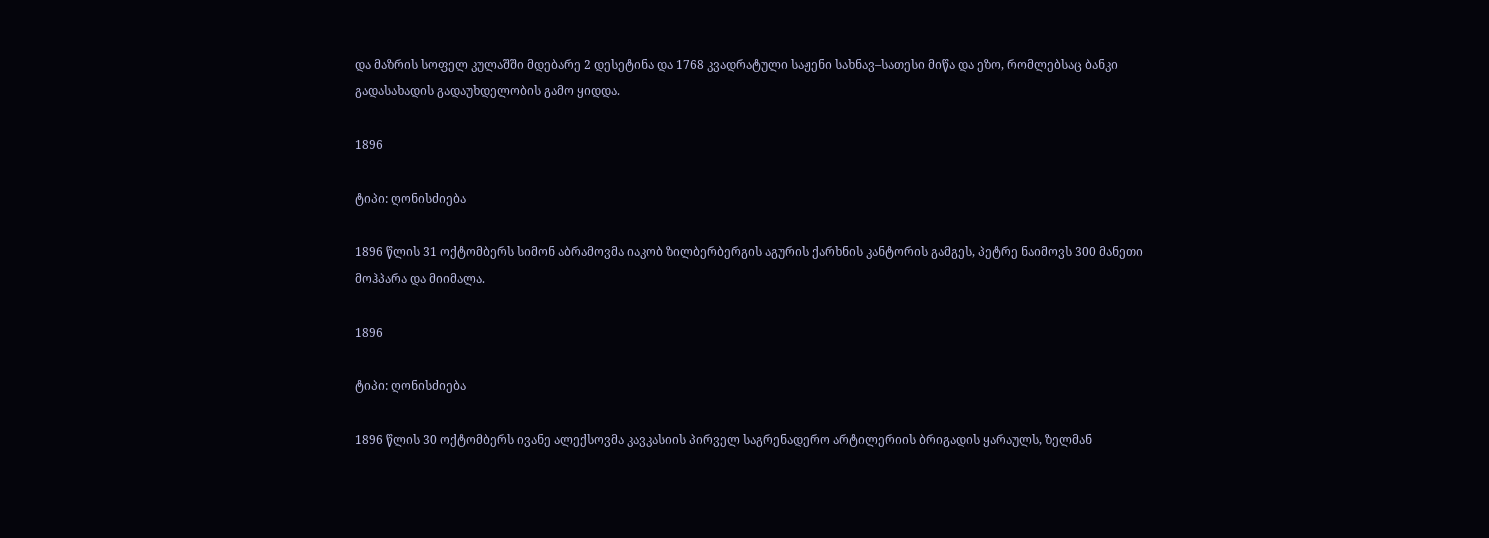და მაზრის სოფელ კულაშში მდებარე 2 დესეტინა და 1768 კვადრატული საჟენი სახნავ–სათესი მიწა და ეზო, რომლებსაც ბანკი გადასახადის გადაუხდელობის გამო ყიდდა.

1896

ტიპი: ღონისძიება

1896 წლის 31 ოქტომბერს სიმონ აბრამოვმა იაკობ ზილბერბერგის აგურის ქარხნის კანტორის გამგეს, პეტრე ნაიმოვს 300 მანეთი მოჰპარა და მიიმალა.

1896

ტიპი: ღონისძიება

1896 წლის 30 ოქტომბერს ივანე ალექსოვმა კავკასიის პირველ საგრენადერო არტილერიის ბრიგადის ყარაულს, ზელმან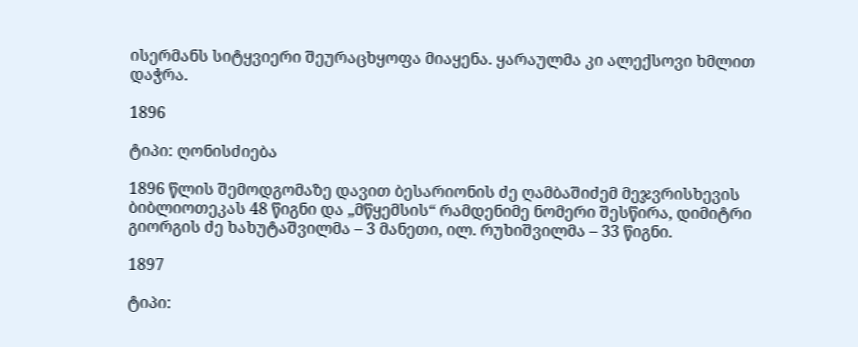ისერმანს სიტყვიერი შეურაცხყოფა მიაყენა. ყარაულმა კი ალექსოვი ხმლით დაჭრა.

1896

ტიპი: ღონისძიება

1896 წლის შემოდგომაზე დავით ბესარიონის ძე ღამბაშიძემ მეჯვრისხევის ბიბლიოთეკას 48 წიგნი და „მწყემსის“ რამდენიმე ნომერი შესწირა, დიმიტრი გიორგის ძე ხახუტაშვილმა – 3 მანეთი, ილ. რუხიშვილმა – 33 წიგნი.

1897

ტიპი: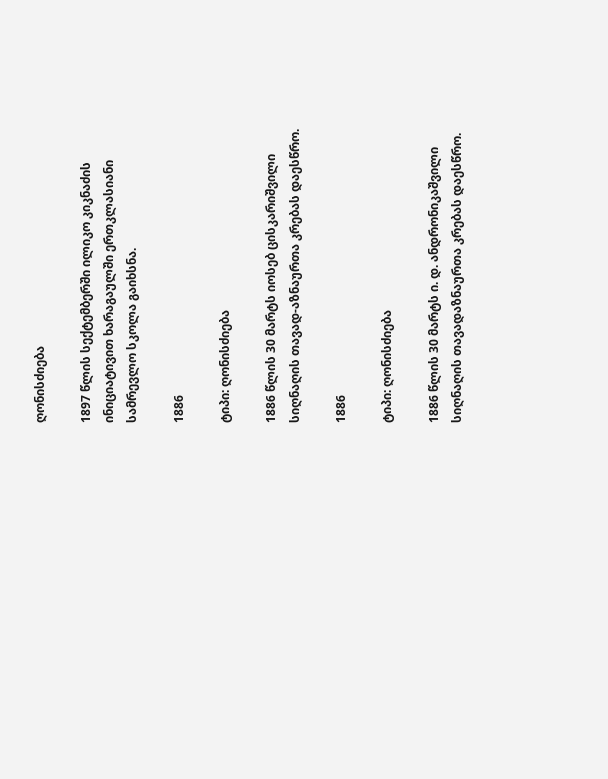ღონისძიება

1897 წლის სექტემბერში ილიკო კიკნაძის ინიციატივით ხარაგაულში ერთკლასიანი სამრევლო სკოლა გაიხსნა.

1886

ტიპი: ღონისძიება

1886 წლის 30 მარტს იოსებ ცისკარიშვილი სიღნაღის თავად-აზნაურთა კრებას დაესწრო.

1886

ტიპი: ღონისძიება

1886 წლის 30 მარტს ი. დ. ანდრონიკაშვილი სიღნაღის თავადაზნაურთა კრებას დაესწრო.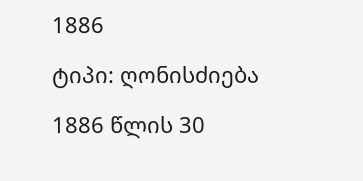1886

ტიპი: ღონისძიება

1886 წლის 30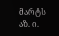მარტს აზ. ი.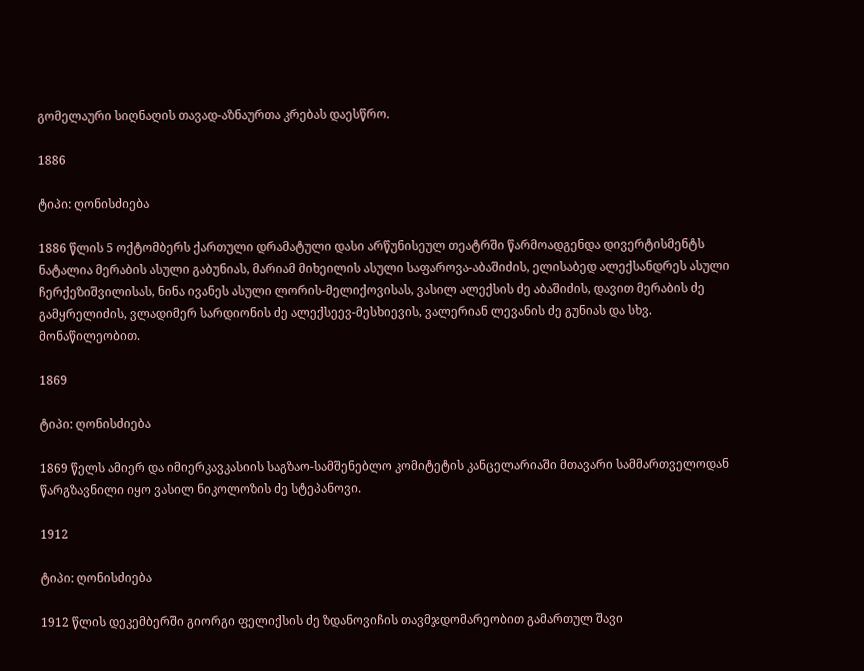გომელაური სიღნაღის თავად-აზნაურთა კრებას დაესწრო.

1886

ტიპი: ღონისძიება

1886 წლის 5 ოქტომბერს ქართული დრამატული დასი არწუნისეულ თეატრში წარმოადგენდა დივერტისმენტს ნატალია მერაბის ასული გაბუნიას, მარიამ მიხეილის ასული საფაროვა-აბაშიძის, ელისაბედ ალექსანდრეს ასული ჩერქეზიშვილისას, ნინა ივანეს ასული ლორის-მელიქოვისას, ვასილ ალექსის ძე აბაშიძის, დავით მერაბის ძე გამყრელიძის, ვლადიმერ სარდიონის ძე ალექსეევ-მესხიევის, ვალერიან ლევანის ძე გუნიას და სხვ. მონაწილეობით.

1869

ტიპი: ღონისძიება

1869 წელს ამიერ და იმიერკავკასიის საგზაო-სამშენებლო კომიტეტის კანცელარიაში მთავარი სამმართველოდან წარგზავნილი იყო ვასილ ნიკოლოზის ძე სტეპანოვი.

1912

ტიპი: ღონისძიება

1912 წლის დეკემბერში გიორგი ფელიქსის ძე ზდანოვიჩის თავმჯდომარეობით გამართულ შავი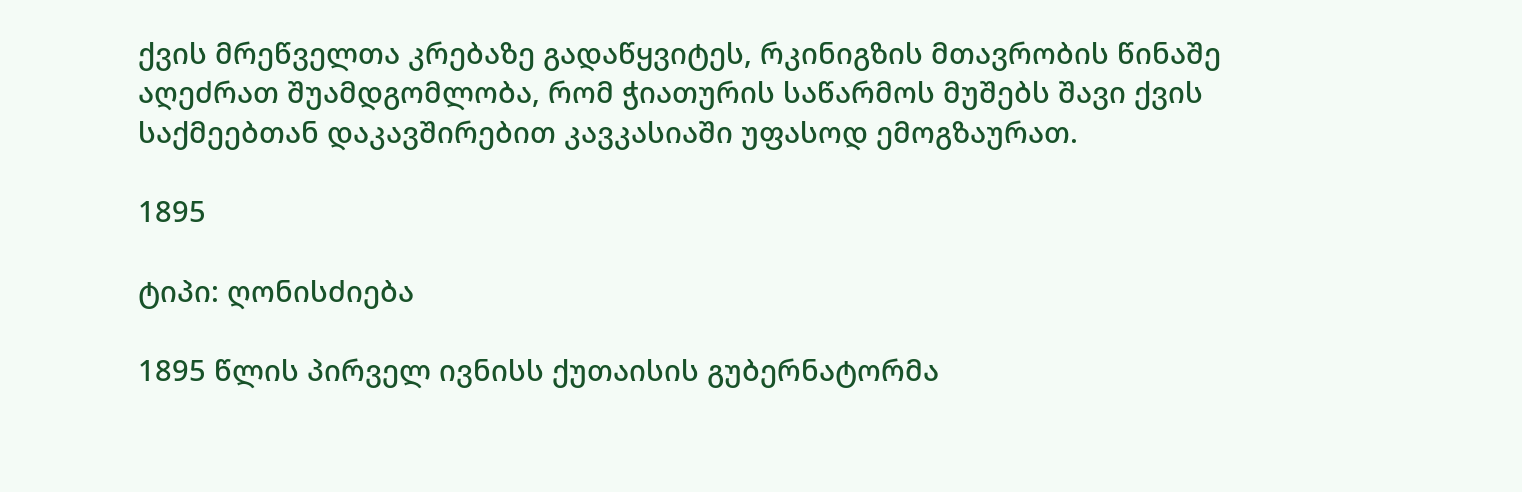ქვის მრეწველთა კრებაზე გადაწყვიტეს, რკინიგზის მთავრობის წინაშე აღეძრათ შუამდგომლობა, რომ ჭიათურის საწარმოს მუშებს შავი ქვის საქმეებთან დაკავშირებით კავკასიაში უფასოდ ემოგზაურათ.

1895

ტიპი: ღონისძიება

1895 წლის პირველ ივნისს ქუთაისის გუბერნატორმა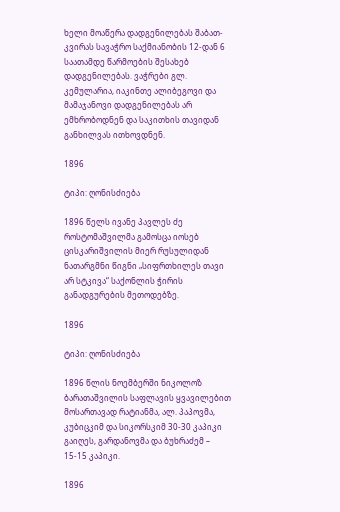ხელი მოაწერა დადგენილებას შაბათ-კვირას სავაჭრო საქმიანობის 12-დან 6 საათამდე წარმოების შესახებ დადგენილებას. ვაჭრები გლ. კემულარია, იაკინთე ალიბეგოვი და მამაჯანოვი დადგენილებას არ ემხრობოდნენ და საკითხის თავიდან განხილვას ითხოვდნენ.

1896

ტიპი: ღონისძიება

1896 წელს ივანე პავლეს ძე როსტომაშვილმა გამოსცა იოსებ ცისკარიშვილის მიერ რუსულიდან ნათარგმნი წიგნი „სიფრთხილეს თავი არ სტკივა“ საქონლის ჭირის განადგურების მეთოდებზე.

1896

ტიპი: ღონისძიება

1896 წლის ნოემბერში ნიკოლოზ ბარათაშვილის საფლავის ყვავილებით მოსართავად რატიანმა, ალ. პაპოვმა, კუბიცკიმ და სიკორსკიმ 30-30 კაპიკი გაიღეს, გარდანოვმა და ბუხრაძემ – 15-15 კაპიკი.

1896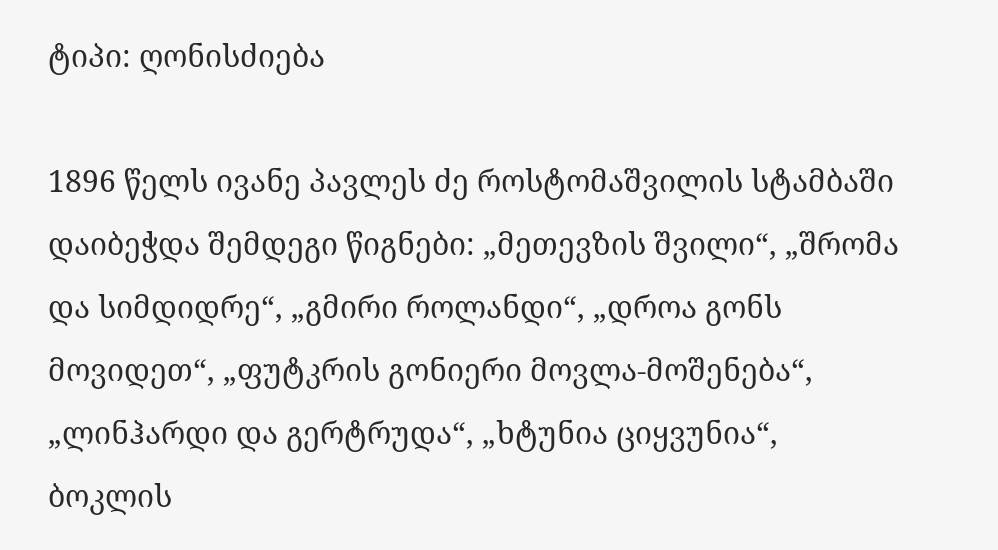ტიპი: ღონისძიება

1896 წელს ივანე პავლეს ძე როსტომაშვილის სტამბაში დაიბეჭდა შემდეგი წიგნები: „მეთევზის შვილი“, „შრომა და სიმდიდრე“, „გმირი როლანდი“, „დროა გონს მოვიდეთ“, „ფუტკრის გონიერი მოვლა-მოშენება“, „ლინჰარდი და გერტრუდა“, „ხტუნია ციყვუნია“, ბოკლის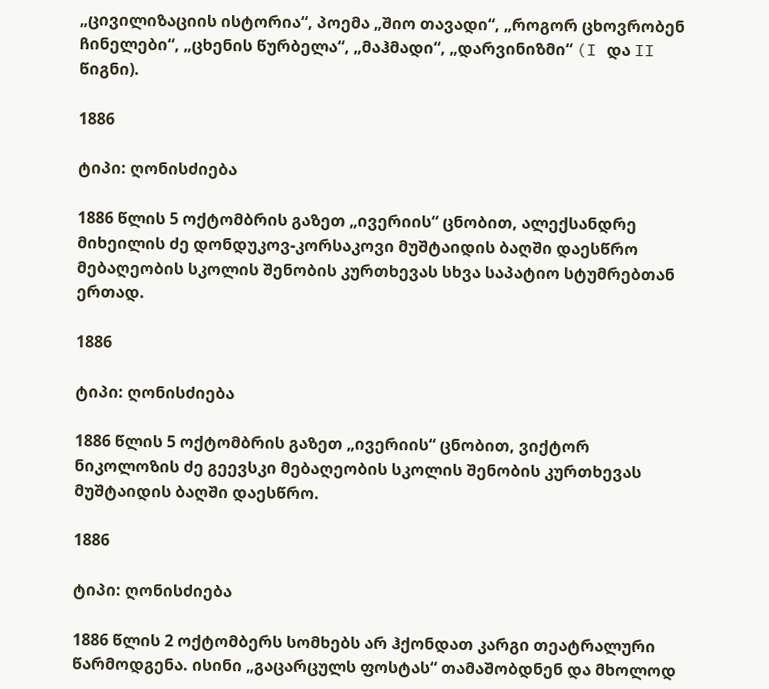„ცივილიზაციის ისტორია“, პოემა „შიო თავადი“, „როგორ ცხოვრობენ ჩინელები“, „ცხენის წურბელა“, „მაჰმადი“, „დარვინიზმი“ (I და II წიგნი).

1886

ტიპი: ღონისძიება

1886 წლის 5 ოქტომბრის გაზეთ „ივერიის“ ცნობით, ალექსანდრე მიხეილის ძე დონდუკოვ-კორსაკოვი მუშტაიდის ბაღში დაესწრო მებაღეობის სკოლის შენობის კურთხევას სხვა საპატიო სტუმრებთან ერთად.

1886

ტიპი: ღონისძიება

1886 წლის 5 ოქტომბრის გაზეთ „ივერიის“ ცნობით, ვიქტორ ნიკოლოზის ძე გეევსკი მებაღეობის სკოლის შენობის კურთხევას მუშტაიდის ბაღში დაესწრო.

1886

ტიპი: ღონისძიება

1886 წლის 2 ოქტომბერს სომხებს არ ჰქონდათ კარგი თეატრალური წარმოდგენა. ისინი „გაცარცულს ფოსტას“ თამაშობდნენ და მხოლოდ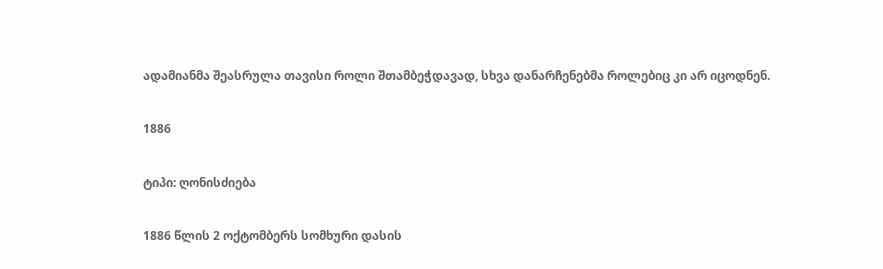ადამიანმა შეასრულა თავისი როლი შთამბეჭდავად, სხვა დანარჩენებმა როლებიც კი არ იცოდნენ.

1886

ტიპი: ღონისძიება

1886 წლის 2 ოქტომბერს სომხური დასის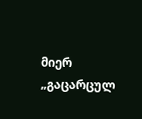მიერ „გაცარცულ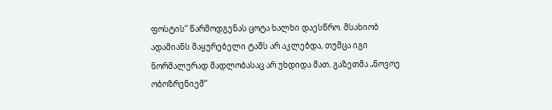ფოსტის“ წარმოდგენას ცოტა ხალხი დაესწრო. მსახიობ ადამიანს მაყურებელი ტაშს არ აკლებდა, თუმცა იგი ნორმალურად მადლობასაც არ უხდიდა მათ. გაზეთმა „ნოვოე ობოზრენიემ“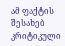ამ ფაქტის შესახებ კრიტიკული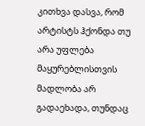კითხვა დასვა, რომ არტისტს ჰქონდა თუ არა უფლება მაყურებლისთვის მადლობა არ გადაეხადა, თუნდაც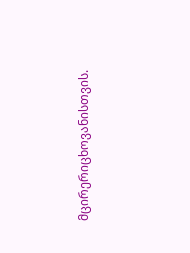მცირერიცხოვანისთვის.